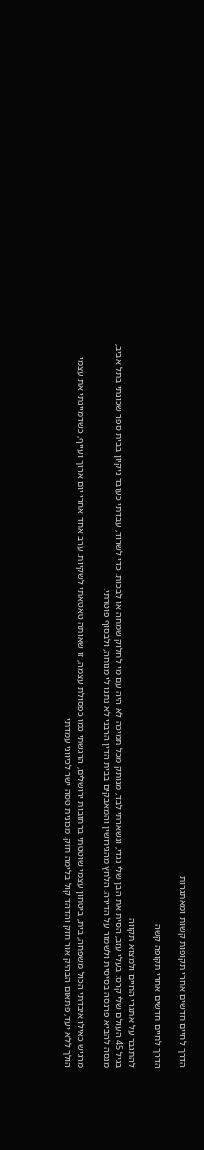הדרך לחיים חדשים אחרי תקופות קשות ומאתגרות

הדרך לחיים חדשים אחרי תקופה קשה

להתגבר על אתגרי החיים ולמצוא תקווה
בגיל 45 העולם שלי קרס: בעלי עזב, הסית את הבן שלי נגדי, ונשארתי לבד, מנותק מכל תמיכה לא היה עם מי לחלוק שמחה או לבכות. כדי לשרוד, עבדתי כעובד ניקיון בבית ספר שכונתי בתל אביב, מנסה להביא פרנסה בסיסית ולשמור על הדירה. הלחץ מהגירושין והמאבקים בבית הדין הרבני לא נתנו לי מנוחה, ולבסוף פוטרתי.

מרגיש כאילו איבדתי הכול משפחה, בית, ביטחון עצמי שוטטתי ברחובות ירושלים, הרגשתי כמו כפסולת עצמה, זו שאותה טאטאתי לשקיות. ערב אחד אחרי יום ארוך ועייף, כשדמיינתי את עצמי הולך ללא יעד, פתאום הבהיק אור חזק והדהד קול בלימה חזק. מכונית טסה ישר לכיווני עמדתי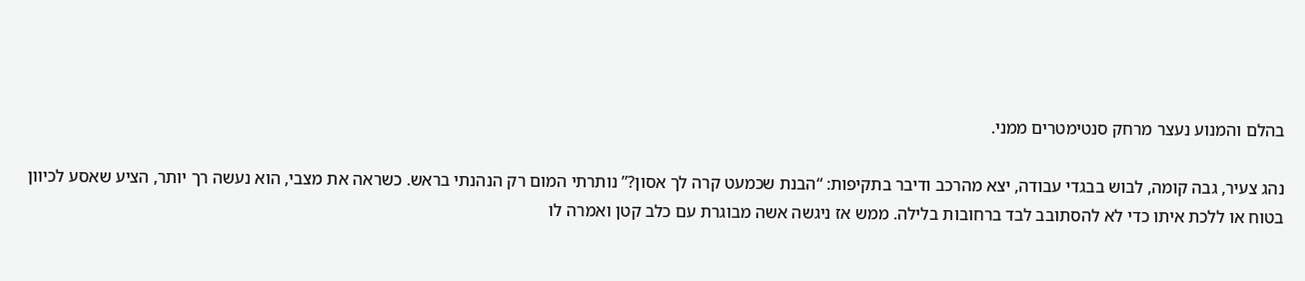בהלם והמנוע נעצר מרחק סנטימטרים ממני.

נהג צעיר, גבה קומה, לבוש בבגדי עבודה, יצא מהרכב ודיבר בתקיפות: “הבנת שכמעט קרה לך אסון?” נותרתי המום רק הנהנתי בראש. כשראה את מצבי, הוא נעשה רך יותר, הציע שאסע לכיוון בטוח או ללכת איתו כדי לא להסתובב לבד ברחובות בלילה. ממש אז ניגשה אשה מבוגרת עם כלב קטן ואמרה לו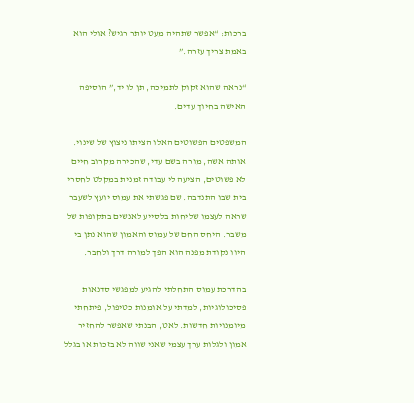ברכות: “אפשר שתהיה מעט יותר רגיש? אולי הוא באמת צריך עזרה.”

“נראה שהוא זקוק לתמיכה, תן לו יד,” הוסיפה האישה בחיוך עדים.

המשפטים הפשוטים האלו הציתו ניצוץ של שינוי. אותה אשה, מורה בשם עדי, שהכירה מקרוב חיים לא פשוטים, הציעה לי עבודה זמנית במקלט לחסרי בית שבו התנדבה. שם פגשתי את עמוס יועץ לשעבר שראה לעצמו שליחות בלסייע לאנשים בתקופות של משבר. היחס החם של עמוס והאמון שהוא נתן בי היוו נקודת מפנה הוא הפך למורה דרך ולחבר.

בהדרכת עמוס התחלתי להגיע למפגשי סדנאות פסיכולוגיות, למדתי על אומנות כטיפול, פיתחתי מיומנויות חדשות. לאט, הבנתי שאפשר להחזיר אמון ולגלות ערך עצמי שאני שווה לא בזכות או בגלל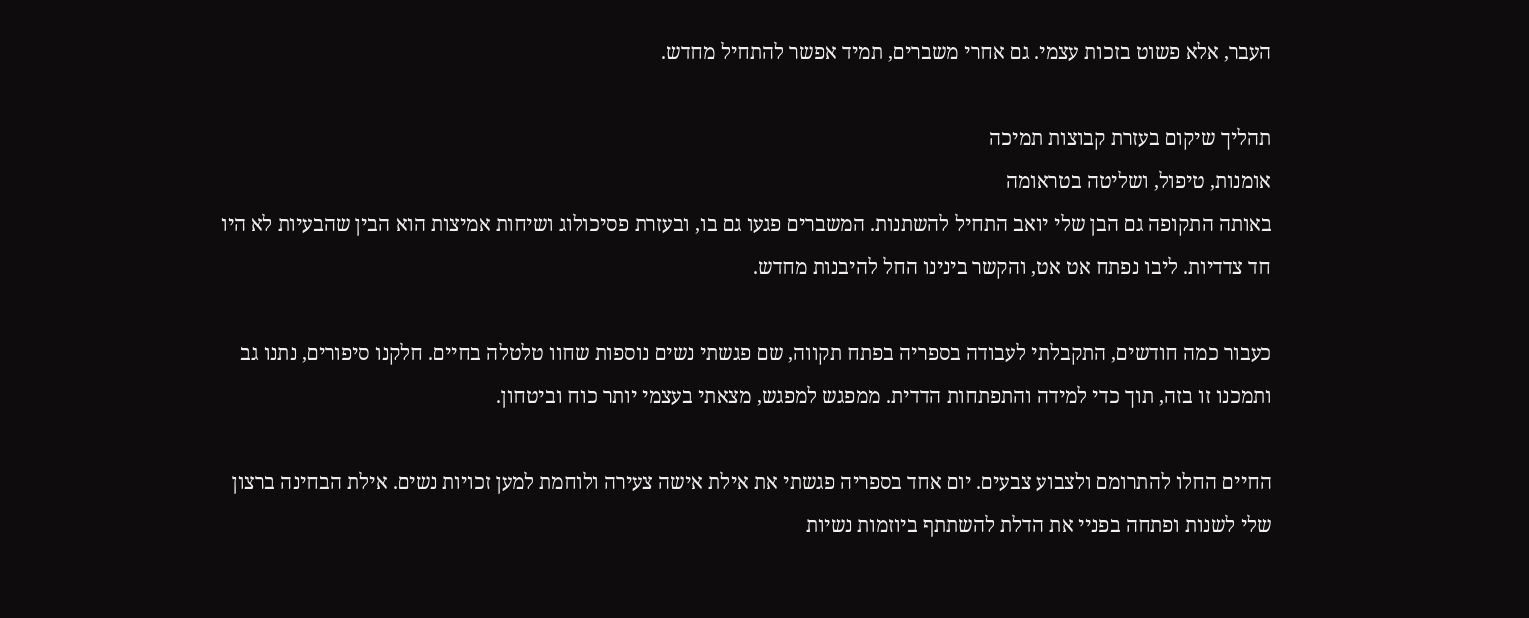העבר, אלא פשוט בזכות עצמי. גם אחרי משברים, תמיד אפשר להתחיל מחדש.

תהליך שיקום בעזרת קבוצות תמיכה
אומנות, טיפול, ושליטה בטראומה
באותה התקופה גם הבן שלי יואב התחיל להשתנות. המשברים פגעו גם בו, ובעזרת פסיכולוג ושיחות אמיצות הוא הבין שהבעיות לא היו חד צדדיות. ליבו נפתח אט אט, והקשר בינינו החל להיבנות מחדש.

כעבור כמה חודשים, התקבלתי לעבודה בספריה בפתח תקווה, שם פגשתי נשים נוספות שחוו טלטלה בחיים. חלקנו סיפורים, נתנו גב ותמכנו זו בזה, תוך כדי למידה והתפתחות הדדית. ממפגש למפגש, מצאתי בעצמי יותר כוח וביטחון.

החיים החלו להתרומם ולצבוע צבעים. יום אחד בספריה פגשתי את אילת אישה צעירה ולוחמת למען זכויות נשים. אילת הבחינה ברצון שלי לשנות ופתחה בפניי את הדלת להשתתף ביוזמות נשיות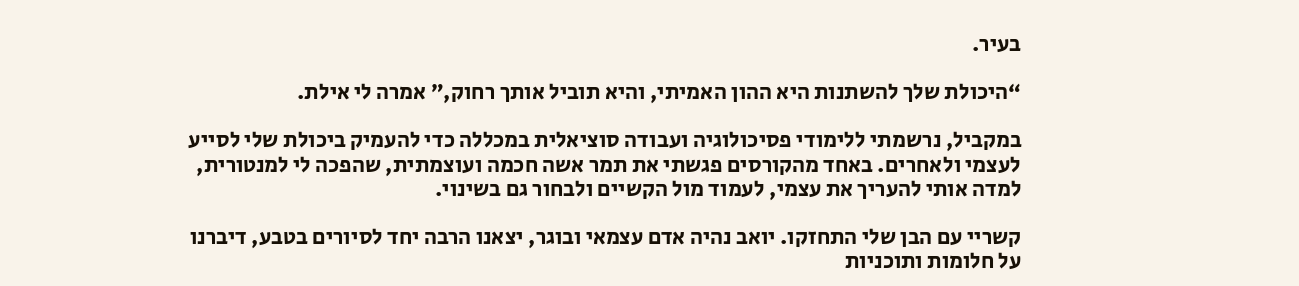בעיר.

“היכולת שלך להשתנות היא ההון האמיתי, והיא תוביל אותך רחוק,” אמרה לי אילת.

במקביל, נרשמתי ללימודי פסיכולוגיה ועבודה סוציאלית במכללה כדי להעמיק ביכולת שלי לסייע לעצמי ולאחרים. באחד מהקורסים פגשתי את תמר אשה חכמה ועוצמתית, שהפכה לי למנטורית, למדה אותי להעריך את עצמי, לעמוד מול הקשיים ולבחור גם בשינוי.

קשריי עם הבן שלי התחזקו. יואב נהיה אדם עצמאי ובוגר, יצאנו הרבה יחד לסיורים בטבע, דיברנו על חלומות ותוכניות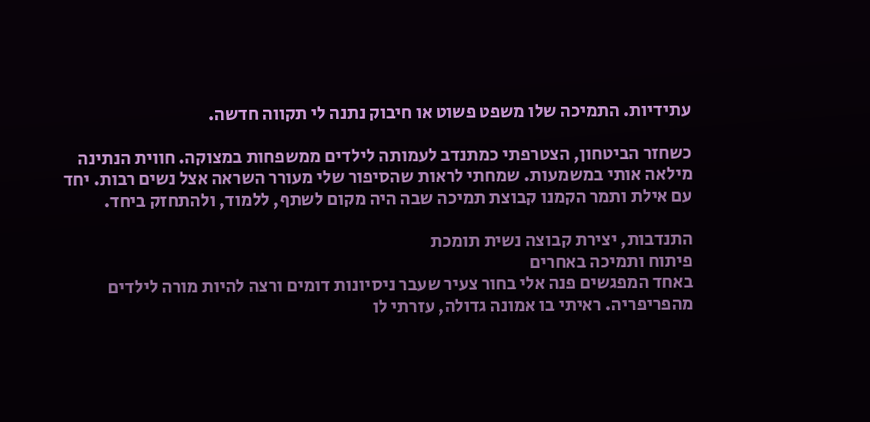עתידיות. התמיכה שלו משפט פשוט או חיבוק נתנה לי תקווה חדשה.

כשחזר הביטחון, הצטרפתי כמתנדב לעמותה לילדים ממשפחות במצוקה. חווית הנתינה מילאה אותי במשמעות. שמחתי לראות שהסיפור שלי מעורר השראה אצל נשים רבות. יחד עם אילת ותמר הקמנו קבוצת תמיכה שבה היה מקום לשתף, ללמוד, ולהתחזק ביחד.

התנדבות, יצירת קבוצה נשית תומכת
פיתוח ותמיכה באחרים
באחד המפגשים פנה אלי בחור צעיר שעבר ניסיונות דומים ורצה להיות מורה לילדים מהפריפריה. ראיתי בו אמונה גדולה, עזרתי לו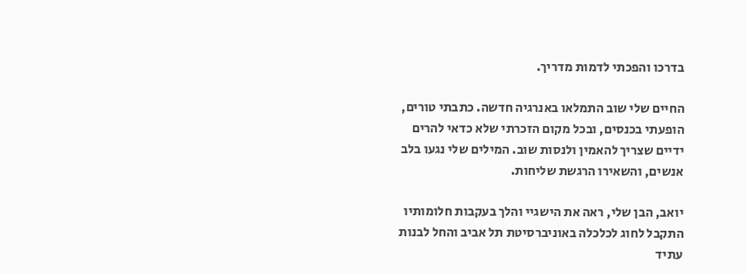בדרכו והפכתי לדמות מדריך.

החיים שלי שוב התמלאו באנרגיה חדשה. כתבתי טורים, הופעתי בכנסים, ובכל מקום הזכרתי שלא כדאי להרים ידיים שצריך להאמין ולנסות שוב. המילים שלי נגעו בלב אנשים, והשאירו הרגשת שליחות.

יואב, הבן שלי, ראה את הישגיי והלך בעקבות חלומותיו התקבל לחוג לכלכלה באוניברסיטת תל אביב והחל לבנות עתיד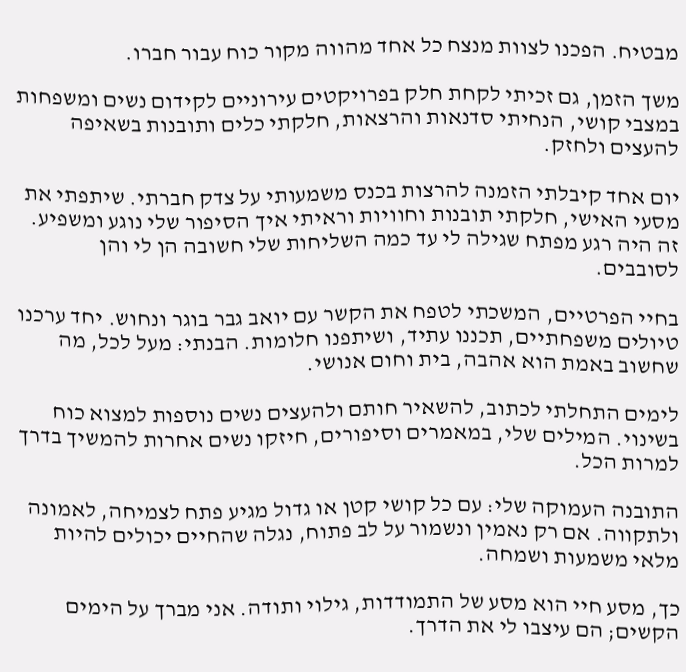מבטיח. הפכנו לצוות מנצח כל אחד מהווה מקור כוח עבור חברו.

משך הזמן, גם זכיתי לקחת חלק בפרויקטים עירוניים לקידום נשים ומשפחות במצבי קושי, הנחיתי סדנאות והרצאות, חלקתי כלים ותובנות בשאיפה להעצים ולחזק.

יום אחד קיבלתי הזמנה להרצות בכנס משמעותי על צדק חברתי. שיתפתי את מסעי האישי, חלקתי תובנות וחוויות וראיתי איך הסיפור שלי נוגע ומשפיע. זה היה רגע מפתח שגילה לי עד כמה השליחות שלי חשובה הן לי והן לסובבים.

בחיי הפרטיים, המשכתי לטפח את הקשר עם יואב גבר בוגר ונחוש. יחד ערכנו טיולים משפחתיים, תכננו עתיד, ושיתפנו חלומות. הבנתי: מעל לכל, מה שחשוב באמת הוא אהבה, בית וחום אנושי.

לימים התחלתי לכתוב, להשאיר חותם ולהעצים נשים נוספות למצוא כוח בשינוי. המילים שלי, במאמרים וסיפורים, חיזקו נשים אחרות להמשיך בדרך למרות הכל.

התובנה העמוקה שלי: עם כל קושי קטן או גדול מגיע פתח לצמיחה, לאמונה ולתקווה. אם רק נאמין ונשמור על לב פתוח, נגלה שהחיים יכולים להיות מלאי משמעות ושמחה.

כך, מסע חיי הוא מסע של התמודדות, גילוי ותודה. אני מברך על הימים הקשים; הם עיצבו לי את הדרך.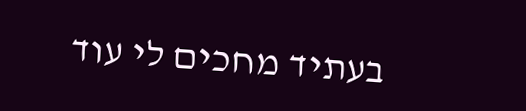בעתיד מחכים לי עוד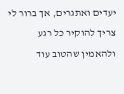יעדים ואתגרים, אך ברור לי צריך להוקיר כל רגע ולהאמין שהטוב עוד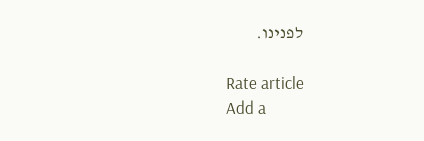לפנינו.

Rate article
Add a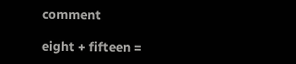comment

eight + fifteen =